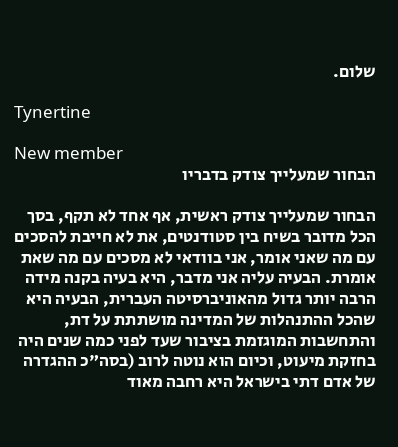שלום.

Tynertine

New member
הבחור שמעלייך צודק בדבריו

הבחור שמעלייך צודק ראשית, אף אחד לא תקף, בסך הכל מדובר בשיח בין סטודנטים, את לא חייבת להסכים עם מה שאני אומר, אני בוודאי לא מסכים עם מה שאת אומרת. הבעיה עליה אני מדבר, היא בעיה בקנה מידה הרבה יותר גדול מהאוניברסיטה העברית, הבעיה היא שהכל ההתנהלות של המדינה מושתתת על דת, והתחשבות המוגזמת בציבור שעד לפני כמה שנים היה בחזקת מיעוט, וכיום הוא נוטה לרוב (בסה"כ ההגדרה של אדם דתי בישראל היא רחבה מאוד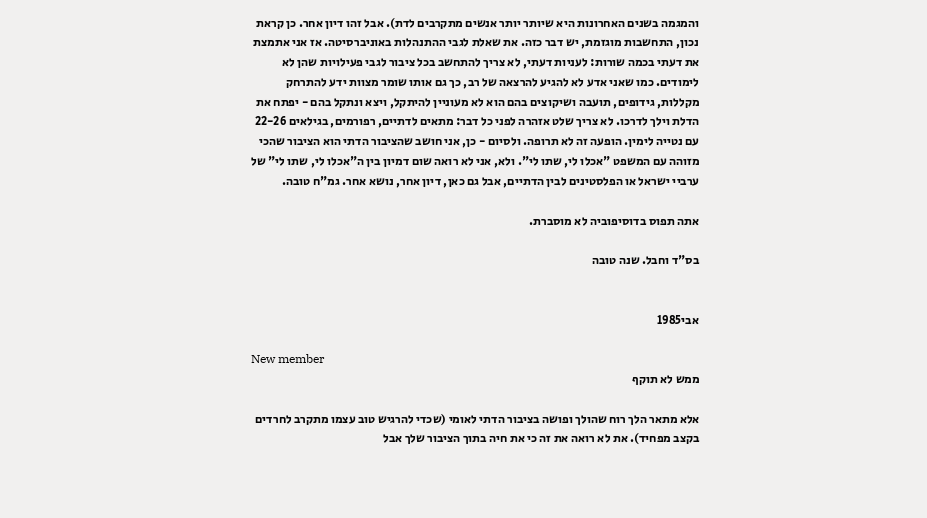והמגמה בשנים האחרונות היא שיותר יותר אנשים מתקרבים לדת). אבל זהו דיון אחר. כן קראת נכון, התחשבות מוגזמת, יש דבר כזה. את שאלת לגבי ההתנהלות באוניברסיטה. אז אני אתמצת את דעתי בכמה שורות: לעניות דעתי, לא צריך להתחשב בכל ציבור לגבי פעילויות שהן לא לימודים. כמו שאני אדע לא להגיע להרצאה של רב, כך גם אותו שומר מצוות ידע להתרחק מקללות, גידופים, תועבה ושיקוצים בהם הוא לא מעוניין להיתקל, ויצא ונתקל בהם - יפתח את הדלת וילך לדרכו. לא צריך שלט אזהרה לפני כל דבר: מתאים לדתיים, רפורמים, בגילאים 22-26 עם נטייה לימין. הופעה זה לא תרופה. ולסיום - כן, אני חושב שהציבור הדתי הוא הציבור שהכי מזוהה עם המשפט "אכלו לי, שתו לי". ולא, אני לא רואה שום דמיון בין ה"אכלו לי, שתו לי" של ערביי ישראל או הפלסטינים לבין הדתיים, אבל גם כאן, דיון אחר, נושא אחר. גמ"ח טובה.

אתה תפוס בדוסיפוביה לא מוסברת.

בס"ד וחבל. שנה טובה


אבי1985

New member
ממש לא תוקף

אלא מתאר הלך רוח שהולך ופושה בציבור הדתי לאומי (שכדי להרגיש טוב עצמו מתקרב לחרדים בקצב מפחיד). את לא רואה את זה כי את חיה בתוך הציבור שלך אבל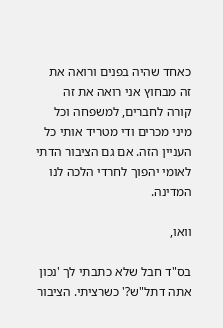כאחד שהיה בפנים ורואה את זה מבחוץ אני רואה את זה קורה לחברים, למשפחה וכל מיני מכרים ודי מטריד אותי כל העניין הזה. אם גם הציבור הדתי לאומי יהפוך לחרדי הלכה לנו המדינה.

וואו,

בס"ד חבל שלא כתבתי לך 'נכון אתה דתל"ש?' כשרציתי. הציבור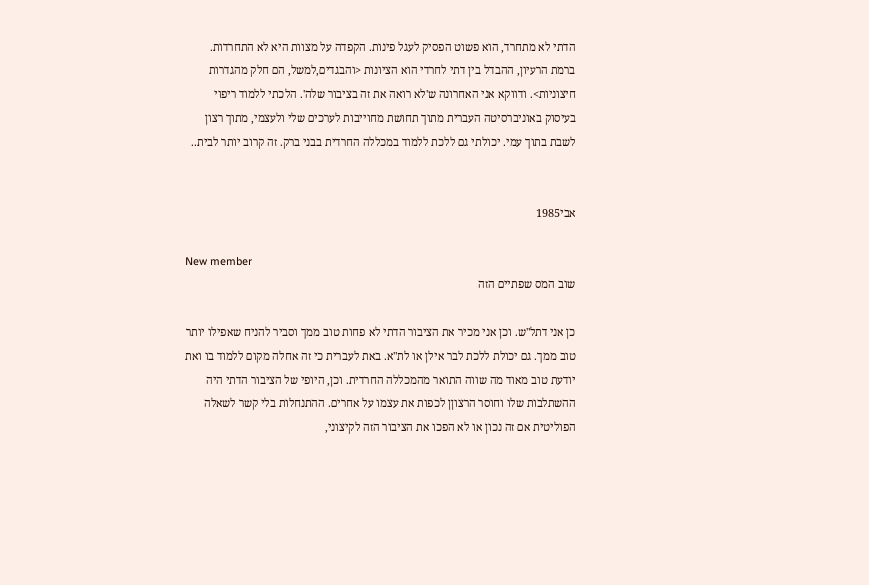הדתי לא מתחרד, הוא פשוט הפסיק לעגל פינות. הקפדה על מצוות היא לא התחרדות. ברמת הרעיון, ההבדל בין דתי לחרדי הוא הציונות <והבגדים,למשל, הם חלק מהגדרות חיצוניות>. ודווקא אני האחרונה ש'לא רואה את זה בציבור שלה'. הלכתי ללמוד ריפוי בעיסוק באוניברסיטה העברית מתוך תחושת מחוייבות לערכים שלי ולעצמי, מתוך רצון לשבת בתוך עמי. יכולתי גם ללכת ללמוד במכללה החרדית בבני ברק. זה קרוב יותר לבית..


אבי1985

New member
שוב המס שפתיים הזה

כן אני דתל"ש. וכן אני מכיר את הציבור הדתי לא פחות טוב ממך וסביר להניח שאפילו יותר טוב ממך. גם יכולת ללכת לבר אילן או לת"א. באת לעברית כי זה אחלה מקום ללמוד בו ואת יודעת טוב מאוד מה שווה התואר מהמכללה החרדית. וכן, היופי של הציבור הדתי היה ההשתלבות שלו וחוסר הרצוןן לכפות את עצמו על אחרים. ההתנחלות בלי קשר לשאלה הפוליטית אם זה נכון או לא הפכו את הציבור הזה לקיצוני,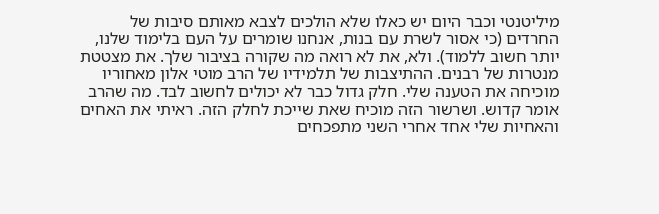מיליטנטי וכבר היום יש כאלו שלא הולכים לצבא מאותם סיבות של החרדים (כי אסור לשרת עם בנות, אנחנו שומרים על העם בלימוד שלנו, יותר חשוב ללמוד). ולא, את לא רואה מה שקורה בציבור שלך. את מצטטת מנטרות של רבנים. ההתיצבות של תלמידיו של הרב מוטי אלון מאחוריו מוכיחה את הטענה שלי. חלק גדול כבר לא יכולים לחשוב לבד. מה שהרב אומר קדוש. ושרשור הזה מוכיח שאת שייכת לחלק הזה. ראיתי את האחים והאחיות שלי אחד אחרי השני מתפכחים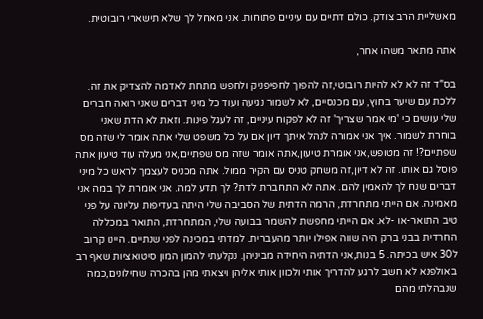מאשליית הרב צודק. כולם דתיים עם עיניים פתוחות. אני מאחל לך שלא תישארי רובוטית.

אתה מתאר משהו אחר,

בס"ד זה לא לא להיות רובוטי,זה להפוך לחפיפניק ולחפש מתחת לאדמה להצדיק את זה. ללכת עם שיער בחוץ, עם מכנסיים, לא לשמור נגיעה ועוד כל מיני דברים שאני רואה חברים שלי עושים כי 'מי אמר שצריך' זה לא לפקוח עיניים, זה לעגל פינות. וזאת לא הדת שאני בוחרת לשמור. איך אני אמורה לנהל איתך דיון אם על כל משפט שלי אתה אומר לי שזה מס שפתיים?! זה מטופש,אני אומרת טיעון,אתה אומר שזה מס שפתיים,אני מעלה עוד טיעון אתה פוסל גם אותו. זה לא דיון,זה משחק טניס עם הקיר ממול. אתה מכניס לעצמך לראש כל מיני דברים שנח לך להאמין להם. אתה לא התחברת לדת? לך תדע למה. אני אומרת לך במה אני מאמינה. אם הייתי מתחרדת, הרמה הדתית של הסביבה שלי היתה בעדיפות עליונה על פני טיב התואר-או -לא. אם הייתי מחפשת להשמר בבועה שלי, המתחרדת, התואר במכללה החרדית בבני ברק היה שווה אפילו יותר מהעברית. למדתי במכינה לפני שנתיים. היינו קרוב ל30 איש בכיתה. 5 בנות,אני הדתיה היחידה מביניהן. נקלעתי להמון המון סיטואציות שאף רב באולפנא לא חשב לרגע להדריך אותי ולכוון אותי אליהן ויצאתי מהן בהכרה שחילונים,כמה שנבהלתי מהם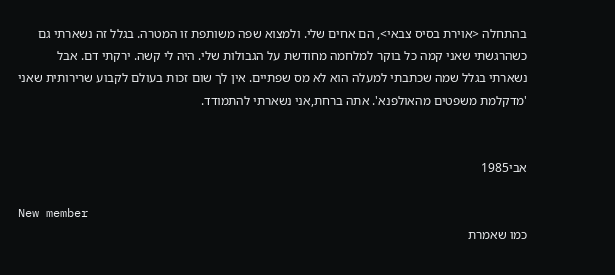בהתחלה <אוירת בסיס צבאי>, הם אחים שלי. ולמצוא שפה משותפת זו המטרה. בגלל זה נשארתי גם כשהרגשתי שאני קמה כל בוקר למלחמה מחודשת על הגבולות שלי. היה לי קשה. ירקתי דם. אבל נשארתי בגלל שמה שכתבתי למעלה הוא לא מס שפתיים. אין לך שום זכות בעולם לקבוע שרירותית שאני 'מדקלמת משפטים מהאולפנא'. אתה ברחת,אני נשארתי להתמודד.


אבי1985

New member
כמו שאמרת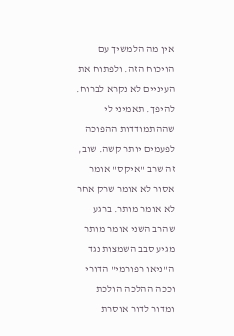אין מה הלמשיך עם הויכוח הזה. ולפתוח את העיניים לא נקרא לברוח. להיפך. תאמיני לי שההתמודדות ההפוכה לפעמים יותר קשה. שוב, זה שרב "איקס" אומר אסור לא אומר שרק אחר לא אומר מותר. ברגע שהרב השני אומר מותר מגיע סבב השמצות נגד ה"ניאו רפורמי" הדורי וככה ההלכה הולכת ומדור לדור אוסרת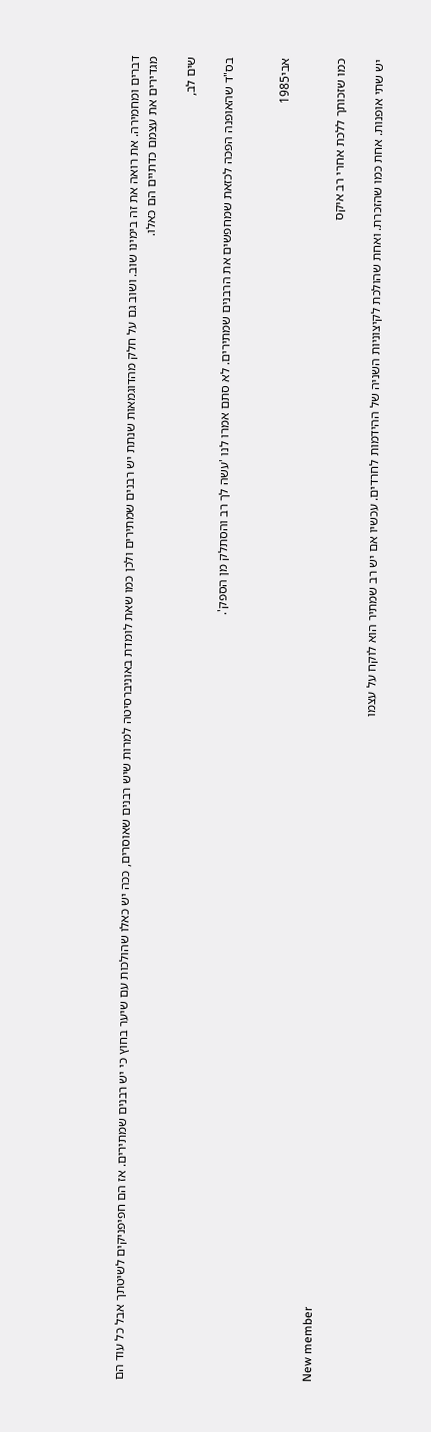דברים ומחמירה. את רואה את זה בימינו שוב. ושוב גם על חלק מהדוגמאות שנתת יש רבנים שמתירים ולכן כמו שאת לומדת באוניברסיטה למרות שיש רבנים שאוסרים, ככה יש כאלו שהולכות עם שיער בחוץ כי יש רבנים שמתירים. אז הם חפיפניקים לשיטתך אבל כל עוד הם מגדירים את עצמם כדתיים הם כאלו.

שים לב,

בס"ד שהאופנה הפכה לכזאת שמחפשים את הרבנים שמתירים. לא סתם אמרו לנו 'עשה לך רב והסתלק מן הספק'.


אבי1985

New member
כמו שזכותך ללכת אחרי רב איקס

יש שתי אופנות. אחת כמו שהזכרת. ואחת שהולכת לקיצוניות השניה של ההידמות לחרדים. עכשיו אם יש רב שמתיר הוא לוקח על עצמו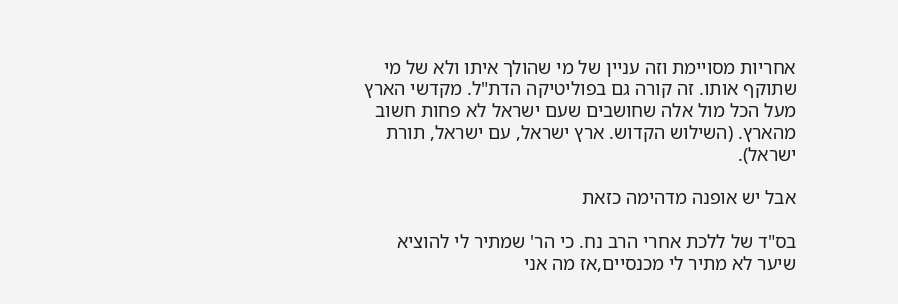אחריות מסויימת וזה עניין של מי שהולך איתו ולא של מי שתוקף אותו. זה קורה גם בפוליטיקה הדת"ל. מקדשי הארץ מעל הכל מול אלה שחושבים שעם ישראל לא פחות חשוב מהארץ. (השילוש הקדוש. ארץ ישראל, עם ישראל, תורת ישראל).

אבל יש אופנה מדהימה כזאת

בס"ד של ללכת אחרי הרב נח. כי הר' שמתיר לי להוציא שיער לא מתיר לי מכנסיים,אז מה אני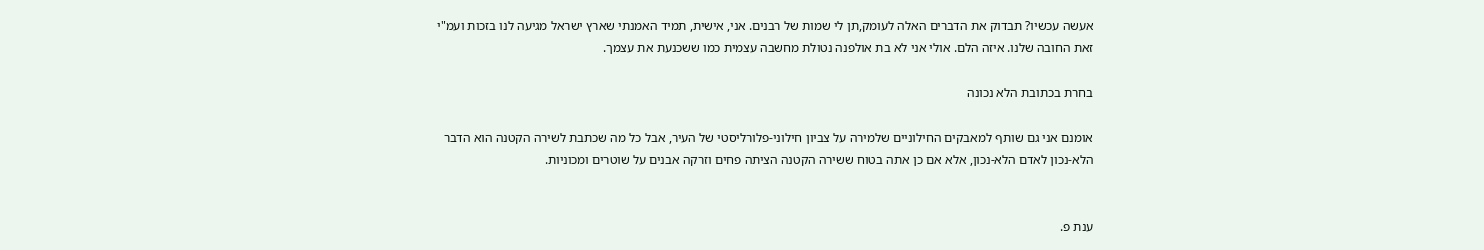אעשה עכשיו? תבדוק את הדברים האלה לעומק,תן לי שמות של רבנים. אני, אישית, תמיד האמנתי שארץ ישראל מגיעה לנו בזכות ועמ"י זאת החובה שלנו. איזה הלם. אולי אני לא בת אולפנה נטולת מחשבה עצמית כמו ששכנעת את עצמך.

בחרת בכתובת הלא נכונה

אומנם אני גם שותף למאבקים החילוניים שלמירה על צביון חילוני-פלורליסטי של העיר, אבל כל מה שכתבת לשירה הקטנה הוא הדבר הלא-נכון לאדם הלא-נכון, אלא אם כן אתה בטוח ששירה הקטנה הציתה פחים וזרקה אבנים על שוטרים ומכוניות.


ענת פ.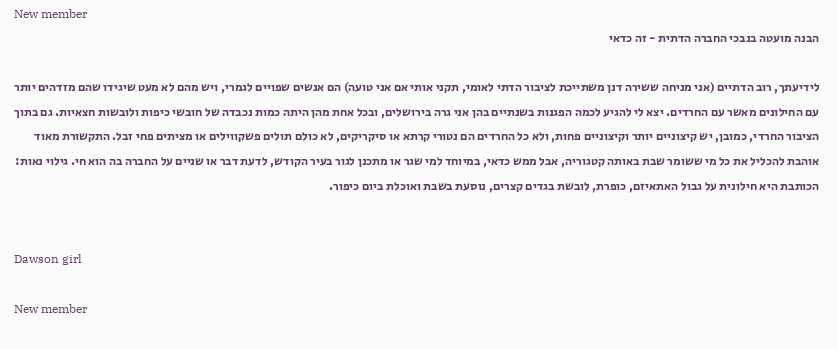New member
הבנה מועטה בנבכי החברה הדתית - זה כדאי

לידיעתך, רוב הדתיים (אני מניחה ששירה דנן משתייכת לציבור הדתי לאומי, תקני אותי אם אני טועה) הם אנשים שפויים לגמרי, ויש מהם לא מעט שיגידו שהם מזדהים יותר עם החילונים מאשר עם החרדים. יצא לי להגיע לכמה הפגנות בשנתיים בהן אני גרה בירושלים, ובכל אחת מהן היתה כמות נכבדה של חובשי כיפות ולובשות חצאיות. גם בתוך הציבור החרדי, כמובן, יש קיצוניים יותר וקיצוניים פחות, ולא כל החרדים הם נטורי קרתא או סיקריקים, לא כולם תולים פשקווילים או מציתים פחי זבל. התקשורת מאוד אוהבת להכליל את כל מי ששומר שבת באותה קטגוריה, אבל ממש כדאי, במיוחד למי שגר או מתכנן לגור בעיר הקודש, לדעת דבר או שניים על החברה בה הוא חי. גילוי נאות: הכותבת היא חילונית על גבול האתאיזם, כופרת, לובשת בגדים קצרים, נוסעת בשבת ואוכלת ביום כיפור.


Dawson girl

New member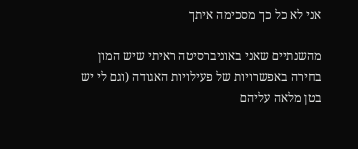אני לא כל כך מסכימה איתך

מהשנתיים שאני באוניברסיטה ראיתי שיש המון בחירה באפשרויות של פעילויות האגודה (וגם לי יש בטן מלאה עליהם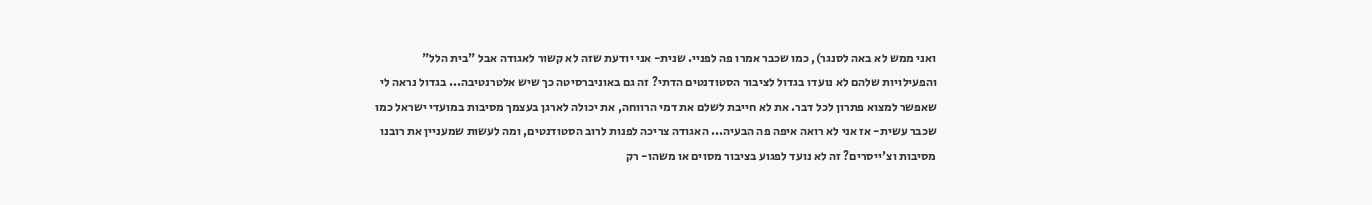ואני ממש לא באה לסנגר), כמו שכבר אמרו פה לפניי. שנית- אני יודעת שזה לא קשור לאגודה אבל "בית הלל" והפעילויות שלהם לא נועדו בגדול לציבור הסטודנטים הדתי? זה גם באוניברסיטה כך שיש אלטרנטיבה... בגדול נראה לי שאפשר למצוא פתרון לכל דבר. את לא חייבת לשלם את דמי הרווחה, את יכולה לארגן בעצמך מסיבות במועדי ישראל כמו שכבר עשית- אז אני לא רואה איפה פה הבעיה... האגודה צריכה לפנות לרוב הסטודנטים, ומה לעשות שמעניין את רובנו מסיבות וצ'ייסרים? זה לא נועד לפגוע בציבור מסוים או משהו- רק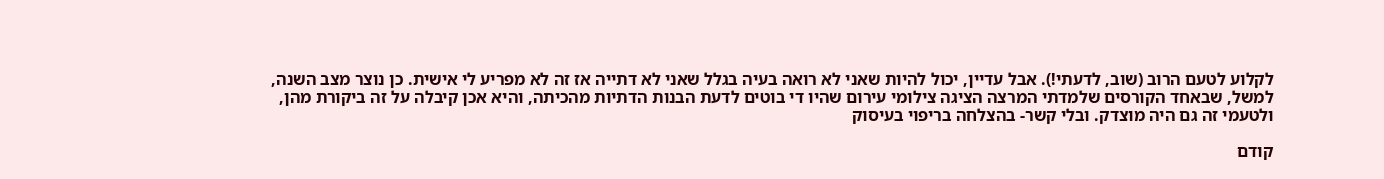לקלוע לטעם הרוב (שוב, לדעתי!). אבל עדיין, יכול להיות שאני לא רואה בעיה בגלל שאני לא דתייה אז זה לא מפריע לי אישית. כן נוצר מצב השנה, למשל, שבאחד הקורסים שלמדתי המרצה הציגה צילומי עירום שהיו די בוטים לדעת הבנות הדתיות מהכיתה, והיא אכן קיבלה על זה ביקורת מהן, ולטעמי זה גם היה מוצדק. ובלי קשר- בהצלחה בריפוי בעיסוק

קודם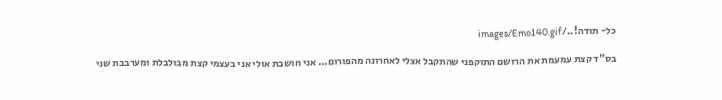כל- תודה!../images/Emo140.gif

בס"ד קצת עמעמת את הרושם התוקפני שהתקבל אצלי לאחרונה מהפורום... אני חושבת אולי אני בעצמי קצת מבולבלת ומערבבת שני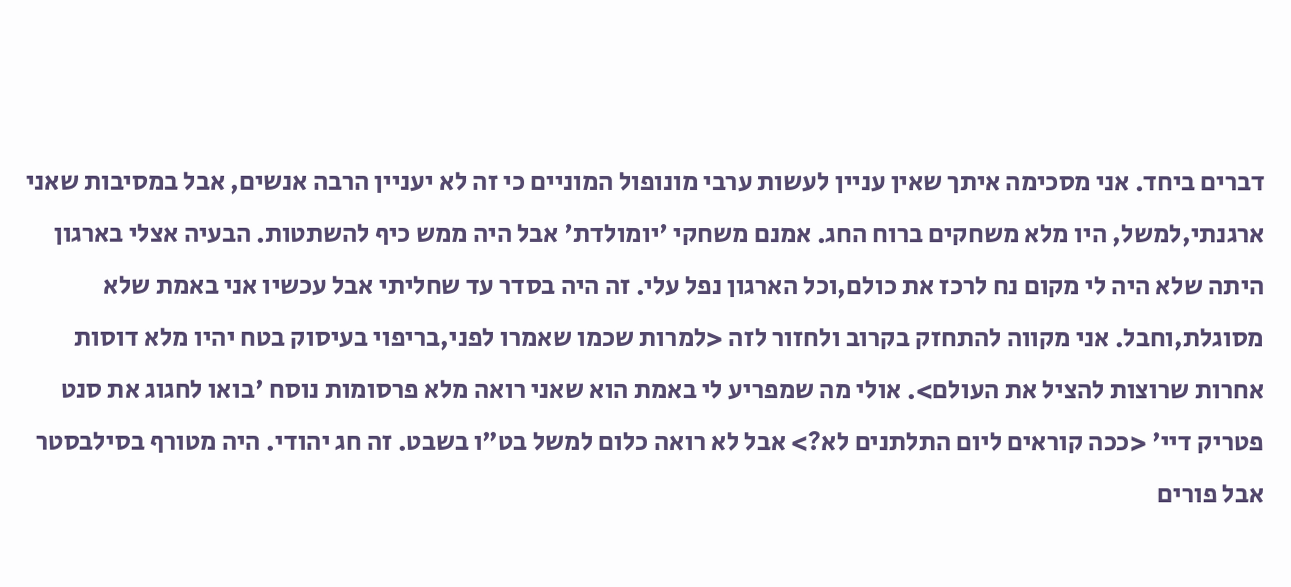דברים ביחד. אני מסכימה איתך שאין עניין לעשות ערבי מונופול המוניים כי זה לא יעניין הרבה אנשים, אבל במסיבות שאני ארגנתי,למשל, היו מלא משחקים ברוח החג. אמנם משחקי 'יומולדת' אבל היה ממש כיף להשתטות. הבעיה אצלי בארגון היתה שלא היה לי מקום נח לרכז את כולם,וכל הארגון נפל עלי. זה היה בסדר עד שחליתי אבל עכשיו אני באמת שלא מסוגלת,וחבל. אני מקווה להתחזק בקרוב ולחזור לזה <למרות שכמו שאמרו לפני,בריפוי בעיסוק בטח יהיו מלא דוסות אחרות שרוצות להציל את העולם>. אולי מה שמפריע לי באמת הוא שאני רואה מלא פרסומות נוסח 'בואו לחגוג את סנט פטריק דיי' <ככה קוראים ליום התלתנים לא?> אבל לא רואה כלום למשל בט"ו בשבט. זה חג יהודי. היה מטורף בסילבסטר אבל פורים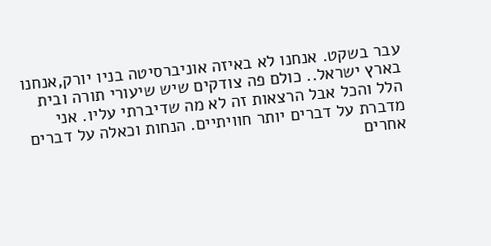עבר בשקט. אנחנו לא באיזה אוניברסיטה בניו יורק,אנחנו בארץ ישראל.. כולם פה צודקים שיש שיעורי תורה ובית הלל והכל אבל הרצאות זה לא מה שדיברתי עליו. אני מדברת על דברים יותר חוויתיים. הנחות וכאלה על דברים אחרים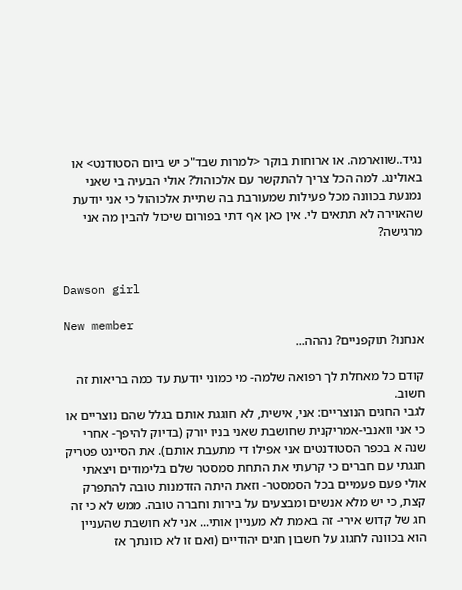נגיד..שווארמה. או ארוחות בוקר <למרות שבד"כ יש ביום הסטודנט> או באולינג. למה הכל צריך להתקשר עם אלכוהול? אולי הבעיה בי שאני נמנעת בכוונה מכל פעילות שמעורבת בה שתיית אלכוהול כי אני יודעת שהאוירה לא תתאים לי. אין כאן אף דתי בפורום שיכול להבין מה אני מרגישה?


Dawson girl

New member
אנחנו? תוקפניים? נההה...

קודם כל מאחלת לך רפואה שלמה- מי כמוני יודעת עד כמה בריאות זה חשוב.
לגבי החגים הנוצריים: אני, אישית, לא חוגגת אותם בגלל שהם נוצריים או כי אני וואנבי-אמריקנית שחושבת שאני בניו יורק (בדיוק להיפך- אחרי שנה א בכפר הסטודנטים אני אפילו די מתעבת אותם). את הסיינט פטריק חגגתי עם חברים כי קרעתי את התחת סמסטר שלם בלימודים ויצאתי אולי פעם פעמיים בכל הסמסטר- וזאת היתה הזדמנות טובה להתפרק קצת, כי יש מלא אנשים ומבצעים על בירות וחברה טובה. ממש לא כי זה חג של קדוש אירי- זה באמת לא מעניין אותי... אני לא חושבת שהעניין הוא בכוונה לחגוג על חשבון חגים יהודיים (ואם זו לא כוונתך אז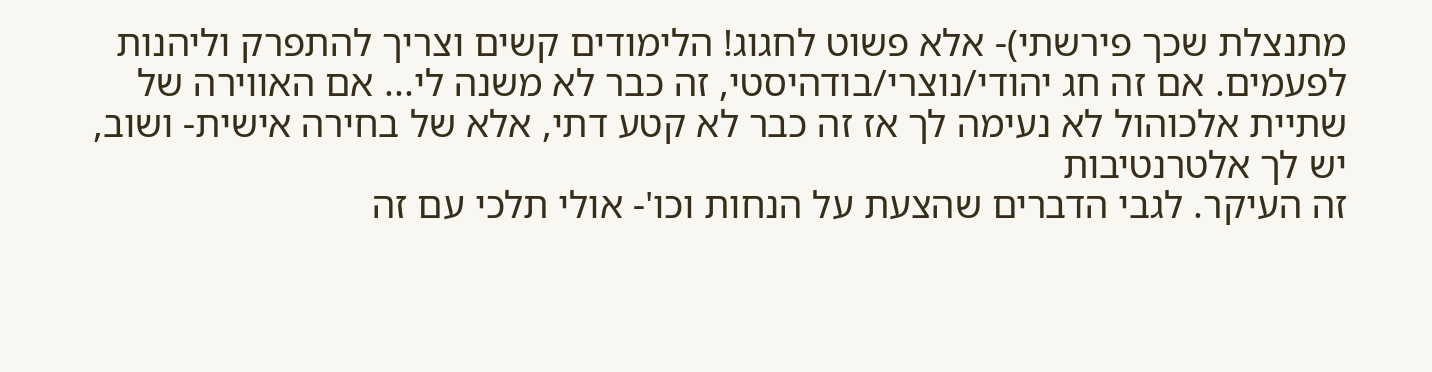מתנצלת שכך פירשתי)- אלא פשוט לחגוג! הלימודים קשים וצריך להתפרק וליהנות לפעמים. אם זה חג יהודי/נוצרי/בודהיסטי, זה כבר לא משנה לי... אם האווירה של שתיית אלכוהול לא נעימה לך אז זה כבר לא קטע דתי, אלא של בחירה אישית- ושוב, יש לך אלטרנטיבות
זה העיקר. לגבי הדברים שהצעת על הנחות וכו'- אולי תלכי עם זה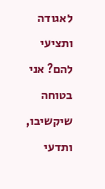לאגודה ותציעי להם? אני בטוחה שיקשיבו, ותדעי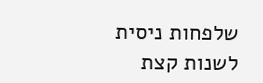שלפחות ניסית לשנות קצת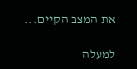את המצב הקיים...

למעלה